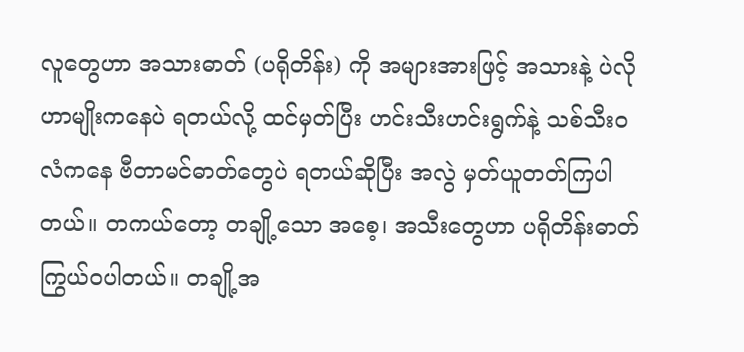လူတွေဟာ အသားဓာတ် (ပရိုတိန်း) ကို အများအားဖြင့် အသားနဲ့ ပဲလို ဟာမျိုးကနေပဲ ရတယ်လို့ ထင်မှတ်ပြီး ဟင်းသီးဟင်းရွက်နဲ့ သစ်သီးဝလံကနေ ဗီတာမင်ဓာတ်တွေပဲ ရတယ်ဆိုပြီး အလွဲ မှတ်ယူတတ်ကြပါတယ်။ တကယ်တော့ တချို့သော အစေ့၊ အသီးတွေဟာ ပရိုတိန်းဓာတ် ကြွယ်ဝပါတယ်။ တချို့အ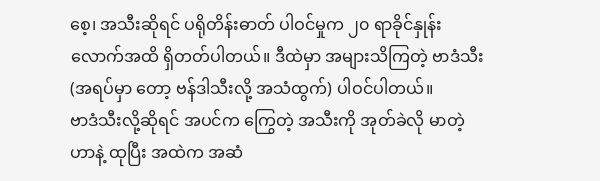စေ့၊ အသီးဆိုရင် ပရိုတိန်းဓာတ် ပါဝင်မှုက ၂၀ ရာခိုင်နှုန်းလောက်အထိ ရှိတတ်ပါတယ်။ ဒီထဲမှာ အများသိကြတဲ့ ဗာဒံသီး (အရပ်မှာ တော့ ဗန်ဒါသီးလို့ အသံထွက်) ပါဝင်ပါတယ်။
ဗာဒံသီးလို့ဆိုရင် အပင်က ကြွေတဲ့ အသီးကို အုတ်ခဲလို မာတဲ့ဟာနဲ့ ထုပြီး အထဲက အဆံ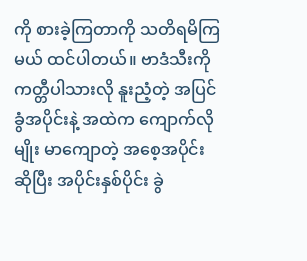ကို စားခဲ့ကြတာကို သတိရမိကြမယ် ထင်ပါတယ်။ ဗာဒံသီးကို ကတ္တီပါသားလို နူးညံ့တဲ့ အပြင်ခွံအပိုင်းနဲ့ အထဲက ကျောက်လိုမျိုး မာကျောတဲ့ အစေ့အပိုင်းဆိုပြီး အပိုင်းနှစ်ပိုင်း ခွဲ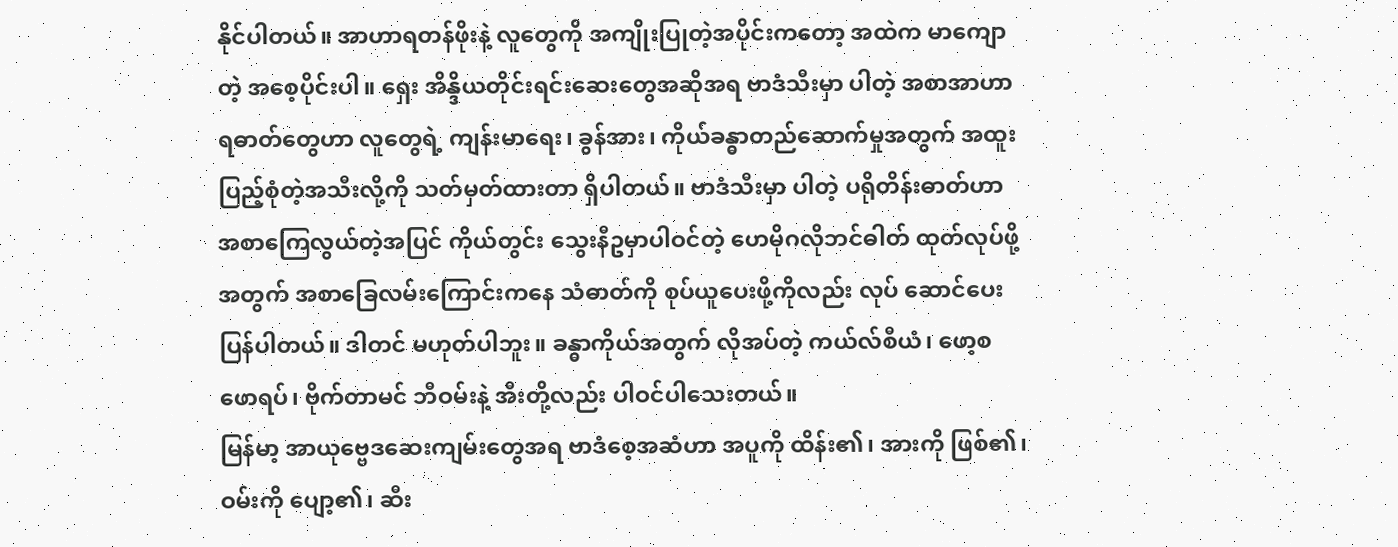နိုင်ပါတယ်။ အာဟာရတန်ဖိုးနဲ့ လူတွေကို အကျိုးပြုတဲ့အပိုင်းကတော့ အထဲက မာကျောတဲ့ အစေ့ပိုင်းပါ။ ရှေး အိန္ဒိယတိုင်းရင်းဆေးတွေအဆိုအရ ဗာဒံသီးမှာ ပါတဲ့ အစာအာဟာရဓာတ်တွေဟာ လူတွေရဲ့ ကျန်းမာရေး၊ ခွန်အား၊ ကိုယ်ခန္ဓာတည်ဆောက်မှုအတွက် အထူးပြည့်စုံတဲ့အသီးလို့ကို သတ်မှတ်ထားတာ ရှိပါတယ်။ ဗာဒံသီးမှာ ပါတဲ့ ပရိုတိန်းဓာတ်ဟာ အစာကြေလွယ်တဲ့အပြင် ကိုယ်တွင်း သွေးနီဥမှာပါဝင်တဲ့ ဟေမိုဂလိုဘင်ဓါတ် ထုတ်လုပ်ဖို့အတွက် အစာခြေလမ်းကြောင်းကနေ သံဓာတ်ကို စုပ်ယူပေးဖို့ကိုလည်း လုပ် ဆောင်ပေးပြန်ပါတယ်။ ဒါတင် မဟုတ်ပါဘူး။ ခန္ဓာကိုယ်အတွက် လိုအပ်တဲ့ ကယ်လ်စီယံ၊ ဖော့စဖောရပ်၊ ဗိုက်တာမင် ဘီဝမ်းနဲ့ အီးတို့လည်း ပါဝင်ပါသေးတယ်။
မြန်မာ့ အာယုဗ္ဗေဒဆေးကျမ်းတွေအရ ဗာဒံစေ့အဆံဟာ အပူကို ထိန်း၏၊ အားကို ဖြစ်၏၊ ဝမ်းကို ပျော့၏၊ ဆီး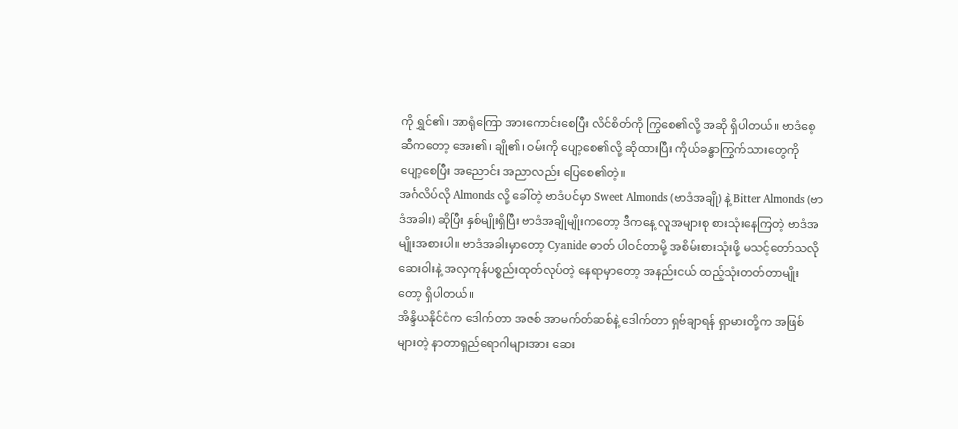ကို ရွှင်၏၊ အာရုံကြော အားကောင်းစေပြီး လိင်စိတ်ကို ကြွစေ၏လို့ အဆို ရှိပါတယ်။ ဗာဒံစေ့ဆီကတော့ အေး၏၊ ချို၏၊ ဝမ်းကို ပျော့စေ၏လို့ ဆိုထားပြီး ကိုယ်ခန္ဓာကြွက်သားတွေကို ပျော့စေပြီး အညောင်း အညာလည်း ပြေစေ၏တဲ့။
အင်္ဂလိပ်လို Almonds လို့ ခေါ်တဲ့ ဗာဒံပင်မှာ Sweet Almonds (ဗာဒံအချို) နဲ့ Bitter Almonds (ဗာဒံအခါး) ဆိုပြီး နှစ်မျိုးရှိပြီး ဗာဒံအချိုမျိုးကတော့ ဒီကနေ့ လူအများစု စားသုံးနေကြတဲ့ ဗာဒံအမျိုးအစားပါ။ ဗာဒံအခါးမှာတော့ Cyanide ဓာတ် ပါဝင်တာမို့ အစိမ်းစားသုံးဖို့ မသင့်တော်သလို ဆေးဝါးနဲ့ အလှကုန်ပစ္စည်းထုတ်လုပ်တဲ့ နေရာမှာတော့ အနည်းငယ် ထည့်သုံးတတ်တာမျိုးတော့ ရှိပါတယ်။
အိန္ဒိယနိုင်ငံက ဒေါက်တာ အဇစ် အာမက်တ်ဆစ်နဲ့ ဒေါက်တာ ရှဗ်ချာရန် ရှာမားတို့က အဖြစ်များတဲ့ နာတာရှည်ရောဂါများအား ဆေး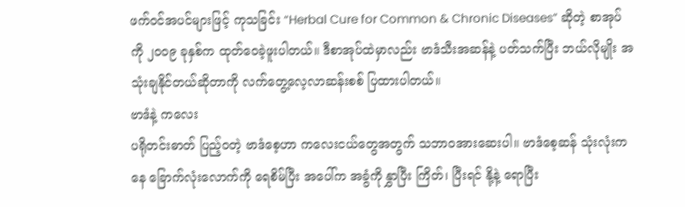ဖက်ဝင်အပင်များဖြင့် ကုသခြင်း “Herbal Cure for Common & Chronic Diseases” ဆိုတဲ့ စာအုပ်ကို ၂၀၀၉ ခုနှစ်က ထုတ်ဝေခဲ့ဖူးပါတယ်။ ဒီစာအုပ်ထဲမှာလည်း ဗာဒံသီးအဆန်နဲ့ ပတ်သက်ပြီး ဘယ်လိုမျိုး အသုံးချနိုင်တယ်ဆိုတာကို လက်တွေ့လေ့လာဆန်းစစ် ပြထားပါတယ်။
ဗာဒံနဲ့ ကလေး
ပရိုတင်းဓာတ် ပြည့်ဝတဲ့ ဗာဒံစေ့ဟာ ကလေးငယ်တွေအတွက် သဘာဝအားဆေးပါ။ ဗာဒံစေ့ဆန် သုံးလုံးကနေ ခြောက်လုံးလောက်ကို ရေစိမ်ပြီး အပေါ်က အခွံကို နွှာပြီး ကြိတ်၊ ပြီးရင် နို့နဲ့ ရောပြီး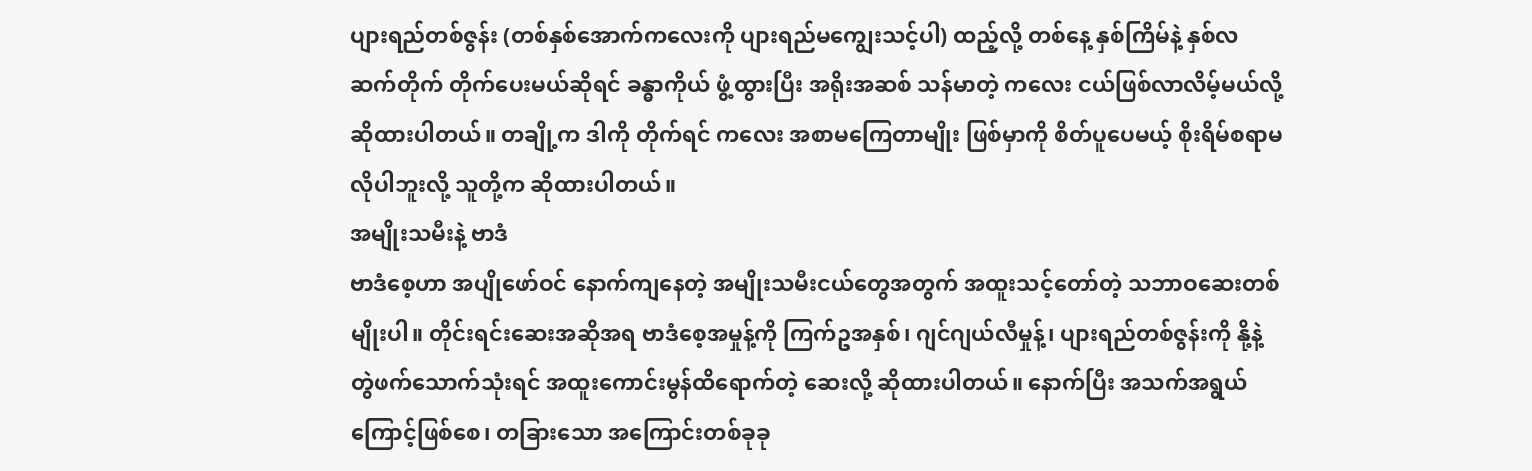ပျားရည်တစ်ဇွန်း (တစ်နှစ်အောက်ကလေးကို ပျားရည်မကျွေးသင့်ပါ) ထည့်လို့ တစ်နေ့ နှစ်ကြိမ်နဲ့ နှစ်လ ဆက်တိုက် တိုက်ပေးမယ်ဆိုရင် ခန္ဓာကိုယ် ဖွံ့ထွားပြီး အရိုးအဆစ် သန်မာတဲ့ ကလေး ငယ်ဖြစ်လာလိမ့်မယ်လို့ ဆိုထားပါတယ်။ တချို့က ဒါကို တိုက်ရင် ကလေး အစာမကြေတာမျိုး ဖြစ်မှာကို စိတ်ပူပေမယ့် စိုးရိမ်စရာမလိုပါဘူးလို့ သူတို့က ဆိုထားပါတယ်။
အမျိုးသမီးနဲ့ ဗာဒံ
ဗာဒံစေ့ဟာ အပျိုဖော်ဝင် နောက်ကျနေတဲ့ အမျိုးသမီးငယ်တွေအတွက် အထူးသင့်တော်တဲ့ သဘာဝဆေးတစ်မျိုးပါ။ တိုင်းရင်းဆေးအဆိုအရ ဗာဒံစေ့အမှုန့်ကို ကြက်ဥအနှစ်၊ ဂျင်ဂျယ်လီမှုန့်၊ ပျားရည်တစ်ဇွန်းကို နို့နဲ့ တွဲဖက်သောက်သုံးရင် အထူးကောင်းမွန်ထိရောက်တဲ့ ဆေးလို့ ဆိုထားပါတယ်။ နောက်ပြီး အသက်အရွယ်ကြောင့်ဖြစ်စေ၊ တခြားသော အကြောင်းတစ်ခုခု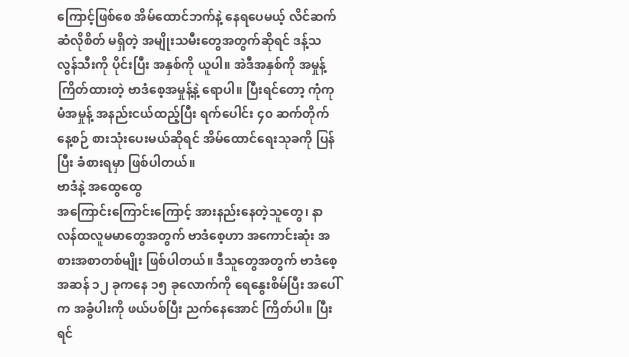ကြောင့်ဖြစ်စေ အိမ်ထောင်ဘက်နဲ့ နေရပေမယ့် လိင်ဆက်ဆံလိုစိတ် မရှိတဲ့ အမျိုးသမီးတွေအတွက်ဆိုရင် ဒန့်သလွန်သီးကို ပိုင်းပြီး အနှစ်ကို ယူပါ။ အဲဒီအနှစ်ကို အမှုန့်ကြိတ်ထားတဲ့ ဗာဒံစေ့အမှုန့်နဲ့ ရောပါ။ ပြီးရင်တော့ ကုံကုမံအမှုန့် အနည်းငယ်ထည့်ပြီး ရက်ပေါင်း ၄၀ ဆက်တိုက် နေ့စဉ် စားသုံးပေးမယ်ဆိုရင် အိမ်ထောင်ရေးသုခကို ပြန်ပြီး ခံစားရမှာ ဖြစ်ပါတယ်။
ဗာဒံနဲ့ အထွေထွေ
အကြောင်းကြောင်းကြောင့် အားနည်းနေတဲ့သူတွေ၊ နာလန်ထလူမမာတွေအတွက် ဗာဒံစေ့ဟာ အကောင်းဆုံး အစားအစာတစ်မျိုး ဖြစ်ပါတယ်။ ဒီသူတွေအတွက် ဗာဒံစေ့အဆန် ၁၂ ခုကနေ ၁၅ ခုလောက်ကို ရေနွေးစိမ်ပြီး အပေါ်က အခွံပါးကို ဖယ်ပစ်ပြီး ညက်နေအောင် ကြိတ်ပါ။ ပြီးရင်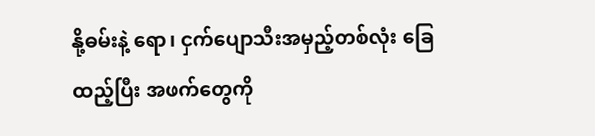နို့ဓမ်းနဲ့ ရော၊ ငှက်ပျောသီးအမှည့်တစ်လုံး ခြေထည့်ပြီး အဖက်တွေကို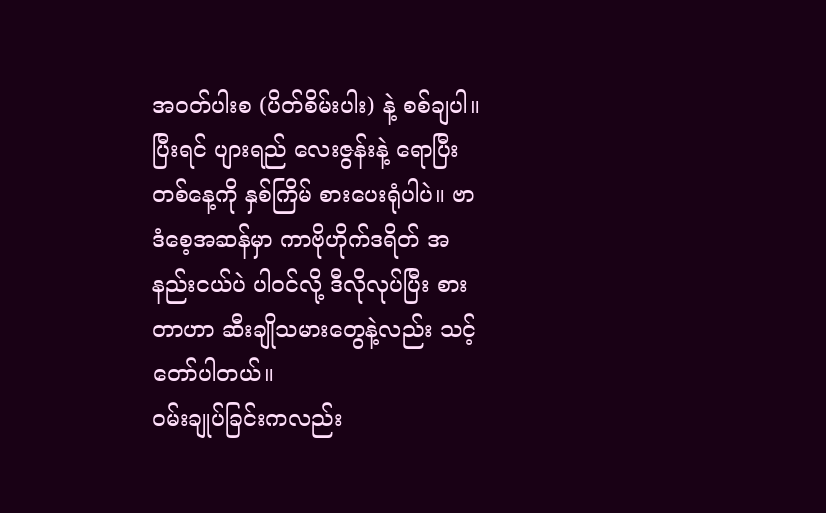အဝတ်ပါးစ (ပိတ်စိမ်းပါး) နဲ့ စစ်ချပါ။ ပြီးရင် ပျားရည် လေးဇွန်းနဲ့ ရောပြီး တစ်နေ့ကို နှစ်ကြိမ် စားပေးရုံပါပဲ။ ဗာဒံစေ့အဆန်မှာ ကာဗိုဟိုက်ဒရိတ် အနည်းငယ်ပဲ ပါဝင်လို့ ဒီလိုလုပ်ပြီး စားတာဟာ ဆီးချိုသမားတွေနဲ့လည်း သင့်တော်ပါတယ်။
ဝမ်းချုပ်ခြင်းကလည်း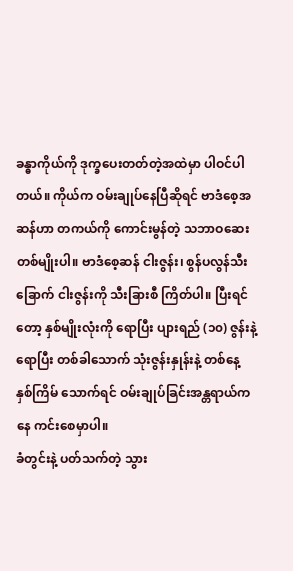ခန္ဓာကိုယ်ကို ဒုက္ခပေးတတ်တဲ့အထဲမှာ ပါဝင်ပါတယ်။ ကိုယ်က ဝမ်းချုပ်နေပြီဆိုရင် ဗာဒံစေ့အဆန်ဟာ တကယ်ကို ကောင်းမွန်တဲ့ သဘာဝဆေးတစ်မျိုးပါ။ ဗာဒံစေ့ဆန် ငါးဇွန်း၊ စွန်ပလွန်သီးခြောက် ငါးဇွန်းကို သီးခြားစီ ကြိတ်ပါ။ ပြီးရင်တော့ နှစ်မျိုးလုံးကို ရောပြီး ပျားရည် (၁၀) ဇွန်းနဲ့ ရောပြီး တစ်ခါသောက် သုံးဇွန်းနှုန်းနဲ့ တစ်နေ့ နှစ်ကြိမ် သောက်ရင် ဝမ်းချုပ်ခြင်းအန္တရာယ်ကနေ ကင်းစေမှာပါ။
ခံတွင်းနဲ့ ပတ်သက်တဲ့ သွား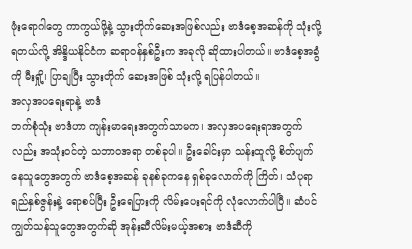ဖုံးရောဂါတွေ ကာကွယ်ဖို့နဲ့ သွားတိုက်ဆေးအဖြစ်လည်း ဗာဒံစေ့အဆန်ကို သုံးလို့ ရတယ်လို့ အိန္ဒိယနိုင်ငံက ဆရာဝန်နှစ်ဦးက အခုလို ဆိုထားပါတယ်။ ဗာဒံစေ့အခွံကို မီးရှို့၊ ပြာချပြီး သွားတိုက် ဆေးအဖြစ် သုံးလို့ ရပြန်ပါတယ်။
အလှအပရေးရာနဲ့ ဗာဒံ
ဘက်စုံသုံး ဗာဒံဟာ ကျန်းမာရေးအတွက်သာမက၊ အလှအပရေးရာအတွက်လည်း အသုံးဝင်တဲ့ သဘာဝအရာ တစ်ခုပါ။ ဦးခေါင်းမှာ သန်းထူလို့ စိတ်ပျက်နေသူတွေအတွက် ဗာဒံစေ့အဆန် ခုနစ်ခုကနေ ရှစ်ခုလောက်ကို ကြိတ်၊ သံပုရာရည်နှစ်ဇွန်းနဲ့ ရောစပ်ပြီး ဦးရေပြားကို လိမ်းပေးရင်ကို လုံလောက်ပါပြီ။ ဆံပင်ကျွတ်သန်သူတွေအတွက်ဆို အုန်းဆီလိမ်းမယ့်အစား ဗာဒံဆီကို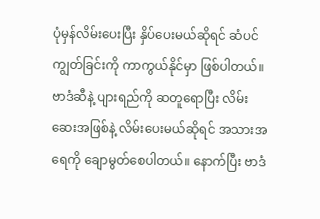ပုံမှန်လိမ်းပေးပြီး နှိပ်ပေးမယ်ဆိုရင် ဆံပင်ကျွတ်ခြင်းကို ကာကွယ်နိုင်မှာ ဖြစ်ပါတယ်။
ဗာဒံဆီနဲ့ ပျားရည်ကို ဆတူရောပြီး လိမ်းဆေးအဖြစ်နဲ့ လိမ်းပေးမယ်ဆိုရင် အသားအရေကို ချောမွတ်စေပါတယ်။ နောက်ပြီး ဗာဒံ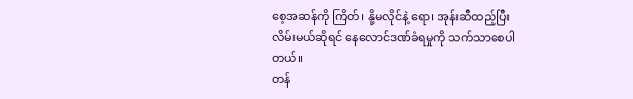စေ့အဆန်ကို ကြိတ်၊ နို့မလိုင်နဲ့ ရော၊ အုန်းဆီထည့်ပြီး လိမ်းမယ်ဆိုရင် နေလောင်ဒဏ်ခံရမှုကို သက်သာစေပါတယ်။
တန်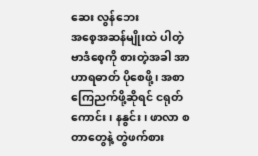ဆေး လွန်ဘေး
အစေ့အဆန်မျိုးထဲ ပါတဲ့ ဗာဒံစေ့ကို စားတဲ့အခါ အာဟာရဓာတ် ပိုစေဖို့၊ အစာကြေညက်ဖို့ဆိုရင် ငရုတ်ကောင်း၊ နနွင်း၊ ဖာလာ စတာတွေနဲ့ တွဲဖက်စား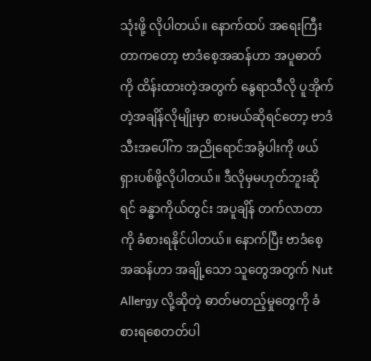သုံးဖို့ လိုပါတယ်။ နောက်ထပ် အရေးကြီးတာကတော့ ဗာဒံစေ့အဆန်ဟာ အပူဓာတ်ကို ထိန်းထားတဲ့အတွက် နွေရာသီလို ပူအိုက်တဲ့အချိန်လိုမျိုးမှာ စားမယ်ဆိုရင်တော့ ဗာဒံသီးအပေါ်က အညိုရောင်အခွံပါးကို ဖယ်ရှားပစ်ဖို့လိုပါတယ်။ ဒီလိုမှမဟုတ်ဘူးဆိုရင် ခန္ဓာကိုယ်တွင်း အပူချိန် တက်လာတာကို ခံစားရနိုင်ပါတယ်။ နောက်ပြီး ဗာဒံစေ့အဆန်ဟာ အချို့သော သူတွေအတွက် Nut Allergy လို့ဆိုတဲ့ ဓာတ်မတည့်မှုတွေကို ခံစားရစေတတ်ပါ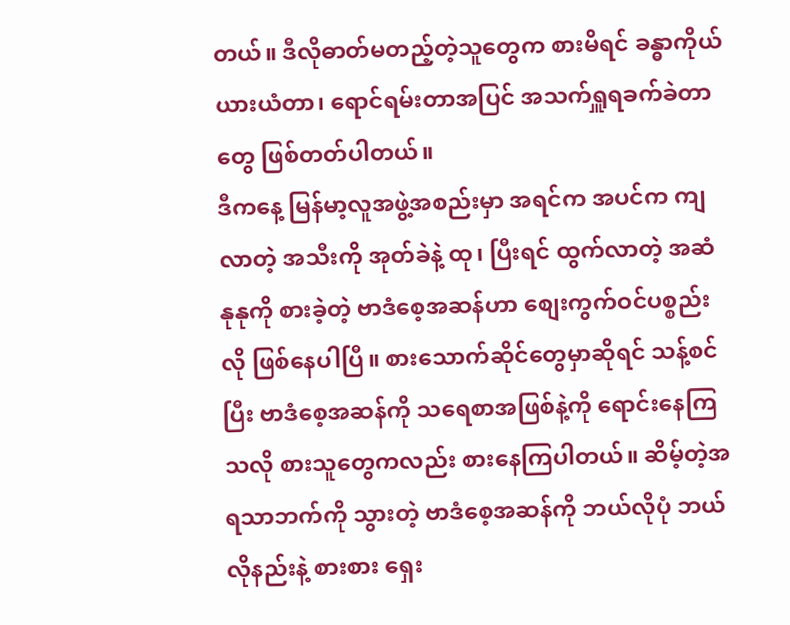တယ်။ ဒီလိုဓာတ်မတည့်တဲ့သူတွေက စားမိရင် ခန္ဓာကိုယ် ယားယံတာ၊ ရောင်ရမ်းတာအပြင် အသက်ရှူရခက်ခဲတာတွေ ဖြစ်တတ်ပါတယ်။
ဒီကနေ့ မြန်မာ့လူအဖွဲ့အစည်းမှာ အရင်က အပင်က ကျလာတဲ့ အသီးကို အုတ်ခဲနဲ့ ထု၊ ပြီးရင် ထွက်လာတဲ့ အဆံနုနုကို စားခဲ့တဲ့ ဗာဒံစေ့အဆန်ဟာ စျေးကွက်ဝင်ပစ္စည်းလို ဖြစ်နေပါပြီ။ စားသောက်ဆိုင်တွေမှာဆိုရင် သန့်စင်ပြီး ဗာဒံစေ့အဆန်ကို သရေစာအဖြစ်နဲ့ကို ရောင်းနေကြသလို စားသူတွေကလည်း စားနေကြပါတယ်။ ဆိမ့်တဲ့အရသာဘက်ကို သွားတဲ့ ဗာဒံစေ့အဆန်ကို ဘယ်လိုပုံ ဘယ်လိုနည်းနဲ့ စားစား ရှေး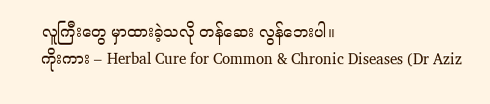လူကြီးတွေ မှာထားခဲ့သလို တန်ဆေး လွန်ဘေးပါ။
ကိုးကား – Herbal Cure for Common & Chronic Diseases (Dr Aziz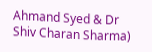Ahmand Syed & Dr Shiv Charan Sharma)